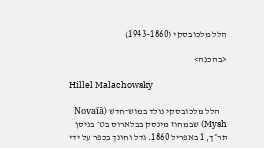הלל מלכובסקי (1860–1943)

<בהכנה>

Hillel Malachowsky

    הלל מלכובסקי נולד במוש־חדש (Novai︠a︡ Mysh) שבמחוז מינסק בבלארוס בט׳ בניסן תר״ך, 1 באפריל 1860. גדל וחונך בכפר על ידי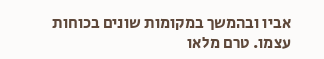אביו ובהמשך במקומות שונים בכוחות עצמו. טרם מלאו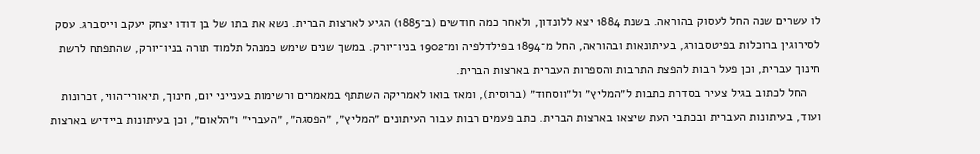לו עשרים שנה החל לעסוק בהוראה. בשנת 1884 יצא ללונדון, ולאחר כמה חודשים (ב־1885) הגיע לארצות הברית. נשא את בתו של בן דודו יצחק יעקב וייסברג. עסק לסירוגין ברוכלות בפיטסבורג, בעיתונאות ובהוראה, החל מ־1894 בפילדלפיה ומ־1902 בניו־יורק. במשך שנים שימש כמנהל תלמוד תורה בניו־יורק, שהתפתח לרשת חינוך עברית, וכן פעל רבות להפצת התרבות והספרות העברית בארצות הברית.
    החל לכתוב בגיל צעיר בסדרת כתבות ל״המליץ״ ול״ווסחוד״ (ברוסית), ומאז בואו לאמריקה השתתף במאמרים ורשימות בענייני יום, חינוך, תיאורי־הווי, זכרונות ועוד, בעיתונות העברית ובכתבי העת שיצאו בארצות הברית. כתב פעמים רבות עבור העיתונים ״המליץ״, ״הפסגה״, ״העברי״ ו״הלאום״, וכן בעיתונות ביידיש בארצות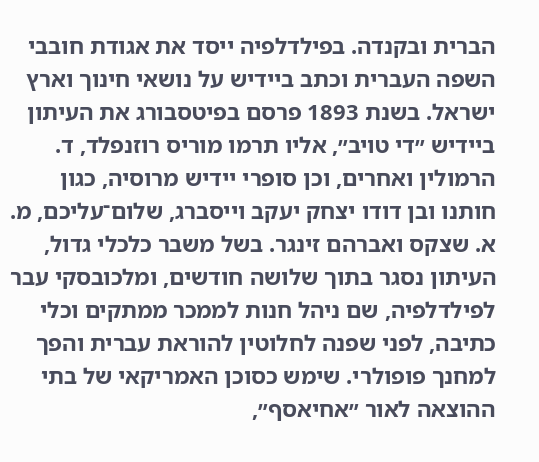הברית ובקנדה. בפילדלפיה ייסד את אגודת חובבי השפה העברית וכתב ביידיש על נושאי חינוך וארץ ישראל. בשנת 1893 פרסם בפיטסבורג את העיתון ביידיש ״די טויב״, אליו תרמו מוריס רוזנפלד, ד. הרמולין ואחרים, וכן סופרי יידיש מרוסיה, כגון חותנו ובן דודו יצחק יעקב וייסברג, שלום־עליכם, מ. א. שצקס ואברהם זינגר. בשל משבר כלכלי גדול, העיתון נסגר בתוך שלושה חודשים, ומלכובסקי עבר לפילדלפיה, שם ניהל חנות לממכר ממתקים וכלי כתיבה, לפני שפנה לחלוטין להוראת עברית והפך למחנך פופולרי. שימש כסוכן האמריקאי של בתי ההוצאה לאור ״אחיאסף״,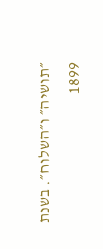״תושיה״ ו״השלוח״. בשנת 1899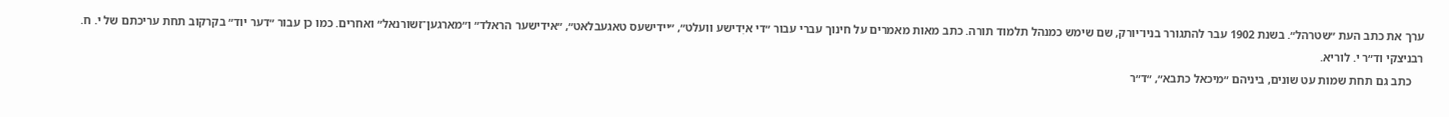ערך את כתב העת ״שטרהל״. בשנת 1902 עבר להתגורר בניו־יורק, שם שימש כמנהל תלמוד תורה. כתב מאות מאמרים על חינוך עברי עבור ״די איִדישע וועלט״, ״יידישעס טאגעבלאט״, ״אידישער הראלד״ ו״מארגען־זשורנאל״ ואחרים. כמו כן עבור ״דער יוד״ בקרקוב תחת עריכתם של י. ח. רבניצקי וד״ר י. לוריא.
    כתב גם תחת שמות עט שונים, ביניהם ״מיכאל כתבא״, ״ד״ר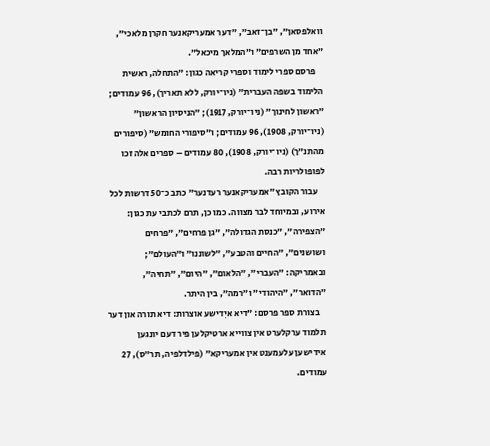וואלפסאן״, ״בן־זאב״, ״דער אמעריקאנער חקרן מלאכי״, ״אחד מן השרפים״ ו״המלאך מיכאל״.
    פרסם ספרי לימוד וספרי קריאה כגון: ״התחלה, ראשית הלימוד בשפה העברית״ (ניו־יורק, ללא תאריך), 96 עמודים; ״ראשון לחינוך״ (ניו־יורק, 1917); ״הניסיון הראשון״ (ניו־יורק, 1908), 96 עמודים; ו״סיפורי החומש״ (סיפורים מהתנ״ך) (ניו־יורק, 1908), 80 עמודים – ספרים אלה זכו לפופולריות רבה.
    עבור הקובץ ״אמעריקאנער רעדנער״ כתב כ־50 דרשות לכל אירוע, ובמיוחד לבר מצווה. כמו כן, תרם לכתבי עת כגון: ״הצפירה״, ״כנסת הגדולה״, ״גן פרחים״, ״פרחים ושושנים״, ״החיים והטבע״, ״לשוננו״ ו״העולם״; ובאמריקה: ״העברי״, ״הלאום״, ״היום״, ״תחיה״, ״הדואר״, ״היהודי״ ו״רמה״, בין היתר.
    בצורת ספר פרסם: ״דיא איִדישע אוצרות: דיא תורה און דער תלמוד ערקלערט אין צווייא ארטיקלען פיר דעם יונגען אידישען עלעמענט אין אמעריקא״ (פילדלפיה, תר״ס), 27 עמודים.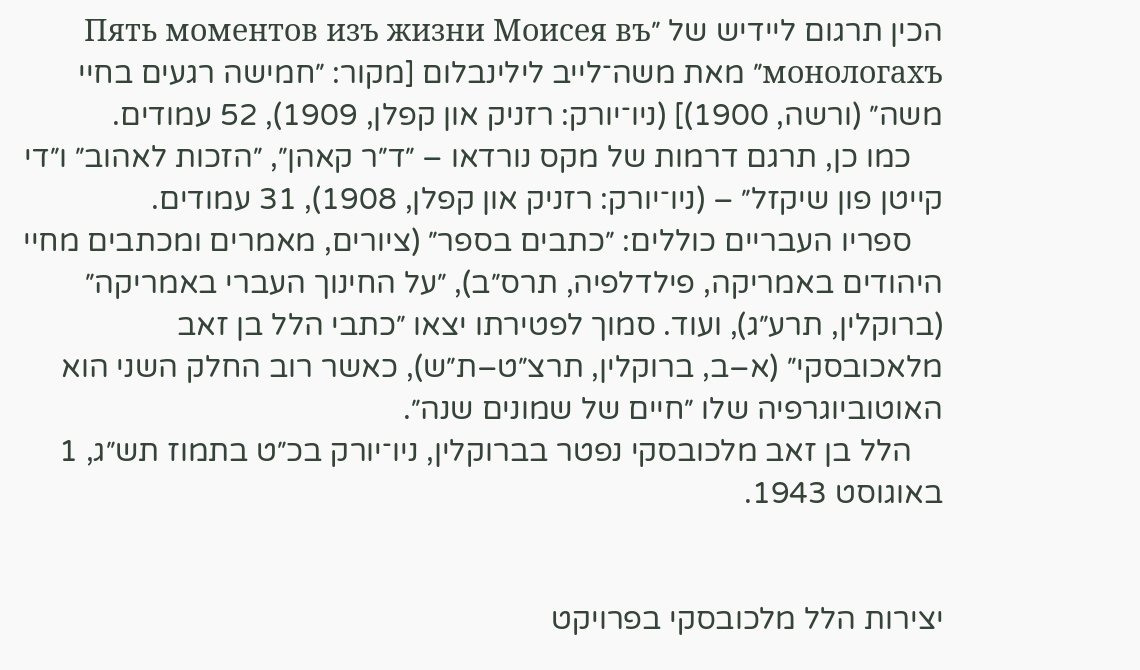הכין תרגום ליידיש של ״Пять моментов изъ жизни Моисея въ монологахъ״ מאת משה־לייב לילינבלום [מקור: ״חמישה רגעים בחיי משה״ (ורשה, 1900)] (ניו־יורק: רזניק און קפלן, 1909), 52 עמודים.
    כמו כן, תרגם דרמות של מקס נורדאו – ״ד״ר קאהן״, ״הזכות לאהוב״ ו״די קייטן פון שיקזל״ – (ניו־יורק: רזניק און קפלן, 1908), 31 עמודים.
    ספריו העבריים כוללים: ״כתבים בספר״ (ציורים, מאמרים ומכתבים מחיי היהודים באמריקה, פילדלפיה, תרס״ב), ״על החינוך העברי באמריקה״ (ברוקלין, תרע״ג), ועוד. סמוך לפטירתו יצאו ״כתבי הלל בן זאב מלאכובסקי״ (א–ב, ברוקלין, תרצ״ט–ת״ש), כאשר רוב החלק השני הוא האוטוביוגרפיה שלו ״חיים של שמונים שנה״.
    הלל בן זאב מלכובסקי נפטר בברוקלין, ניו־יורק בכ״ט בתמוז תש״ג, 1 באוגוסט 1943.


יצירות הלל מלכובסקי בפרויקט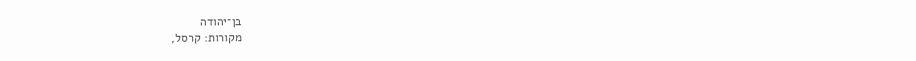בן־יהודה
מקורות: קרסל,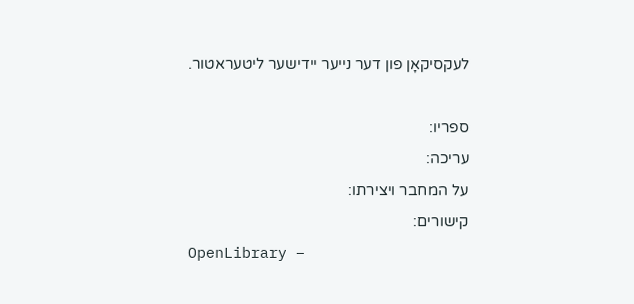לעקסיקאָן פון דער נייער יידישער ליטעראטור.

ספריו:
עריכה:
על המחבר ויצירתו:
קישורים:
OpenLibrary –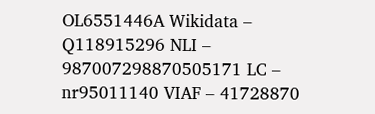OL6551446A Wikidata – Q118915296 NLI – 987007298870505171 LC – nr95011140 VIAF – 41728870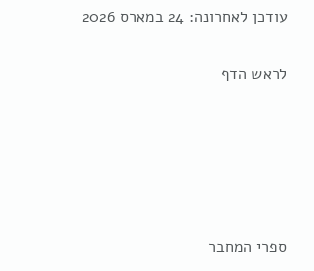עודכן לאחרונה: 24 במארס 2026

לראש הדף





ספרי המחבר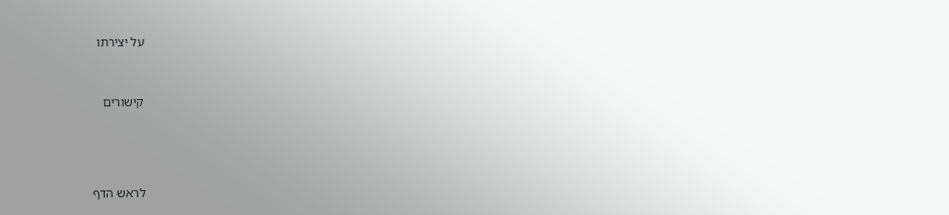על יצירתו



קישורים





לראש הדף